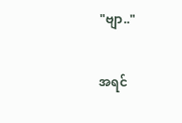"ဗျာ.."

အရင်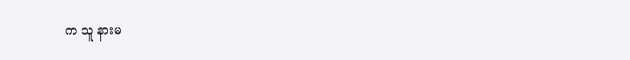က သူ နားမ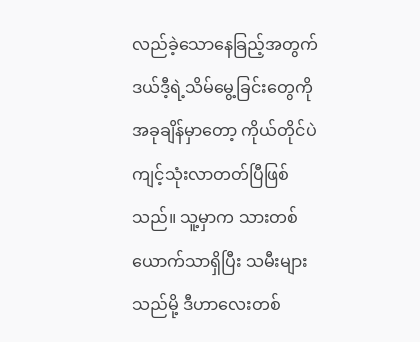လည်ခဲ့သောနေခြည့်အတွက် ဒယ်ဒီ့ရဲ့သိမ်မွေ့ခြင်းတွေကို အခုချိန်မှာတော့ ကိုယ်တိုင်ပဲကျင့်သုံးလာတတ်ပြီဖြစ်သည်။ သူ့မှာက သားတစ်ယောက်သာရှိပြီး သမီးများသည်မို့ ဒီဟာလေးတစ်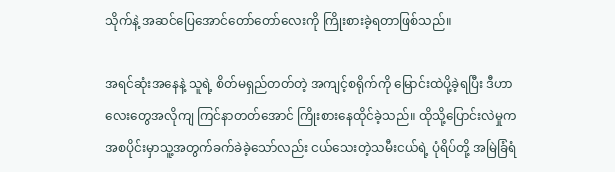သိုက်နဲ့ အဆင်ပြေအောင်တော်‌တော်လေးကို ကြိုးစားခဲ့ရတာဖြစ်သည်။

အရင်ဆုံးအနေနဲ့ သူရဲ့ စိတ်မရှည်တတ်တဲ့ အကျင့်စရိုက်ကို မြောင်းထဲပို့ခဲ့ရပြီး ဒီဟာလေးတွေအလိုကျ ကြင်နာတတ်အောင် ကြိုးစားနေထိုင်ခဲ့သည်။ ထိုသို့ပြောင်းလဲမှုက အစပိုင်းမှာသူ့အတွက်ခက်ခဲခဲ့သော်လည်း ငယ်သေးတဲ့သမီးငယ်ရဲ့ ပုံရိပ်တို့ အမြဲခြံရံ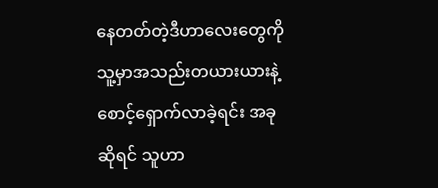နေတတ်တဲ့ဒီဟာလေးတွေကို သူ့မှာအသည်းတယားယားနဲ့ စောင့်ရှောက်လာခဲ့ရင်း အခုဆိုရင် သူဟာ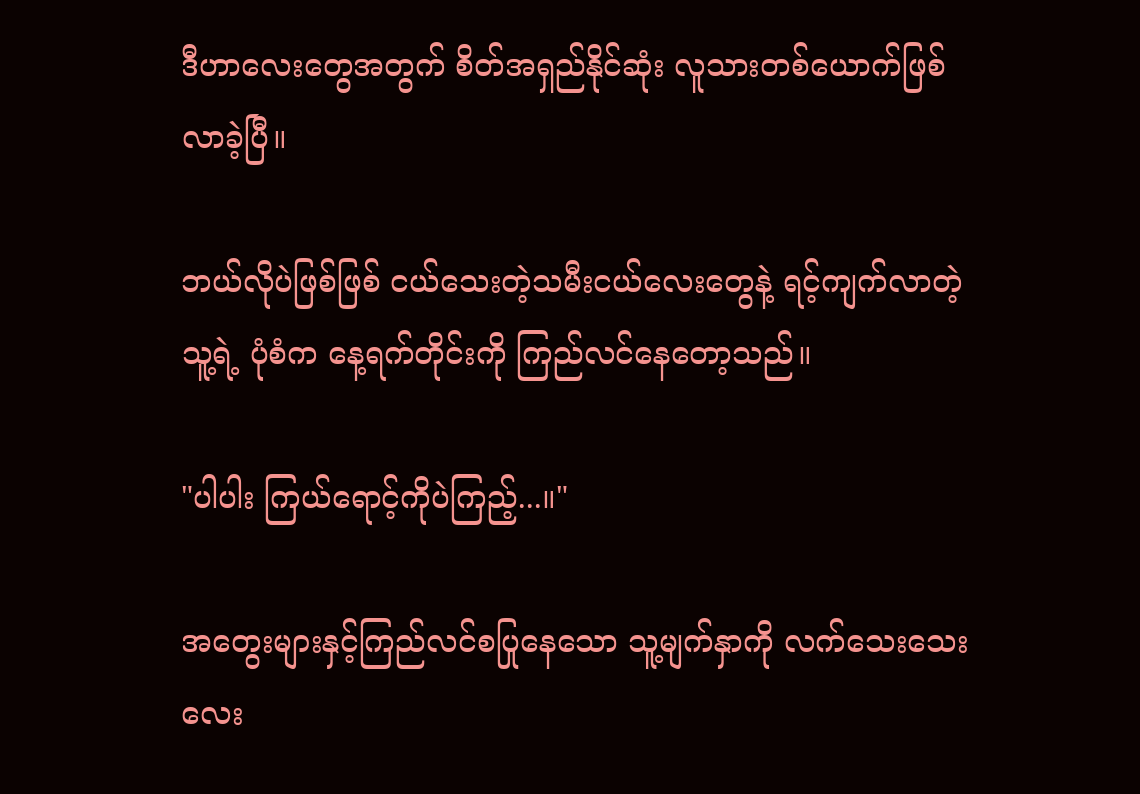ဒီဟာလေးတွေအတွက် စိတ်အရှည်နိုင်ဆုံး လူသားတစ်ယောက်ဖြစ်လာခဲ့ပြီ။

ဘယ်လိုပဲဖြစ်ဖြစ် ငယ်သေးတဲ့သမီးငယ်လေးတွေနဲ့ ရင့်ကျက်လာတဲ့သူ့ရဲ့ ပုံစံက နေ့ရက်တိုင်းကို ကြည်လင်နေတော့သည်။

"ပါပါး ကြယ်ရောင့်ကိုပဲကြည့်...။"

အတွေးများနှင့်ကြည်လင်စပြုနေသော သူ့မျက်နှာကို လက်သေးသေးလေး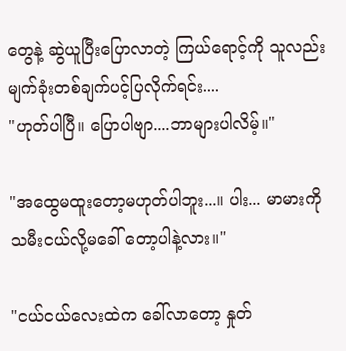တွေနဲ့ ဆွဲယူပြီးပြောလာတဲ့ ကြယ်ရောင့်ကို သူလည်း မျက်ခုံးတစ်ချက်ပင့်ပြလိုက်ရင်း....
"ဟုတ်ပါပြီ။ ပြောပါဗျာ....ဘာများပါလိမ့်။"

"အထွေမထူးတော့မဟုတ်ပါဘူး...။ ပါး... မာမားကို သမီးငယ်လို့မခေါ် တော့ပါနဲ့လား။"

"ငယ်ငယ်လေးထဲက ခေါ်လာတော့ နှုတ်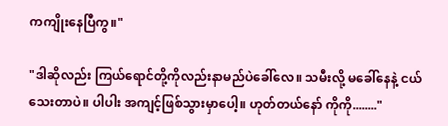ကကျိုးနေပြီကွ။"

"ဒါဆိုလည်း ကြယ်ရောင်တို့ကိုလည်းနာမည်ပဲခေါ်လေ။ သမီးလို့ မခေါ်နေနဲ့ ငယ်သေးတာပဲ။ ပါပါး အကျင့်ဖြစ်သွားမှာပေါ့။ ဟုတ်တယ်နော် ကိုကို........"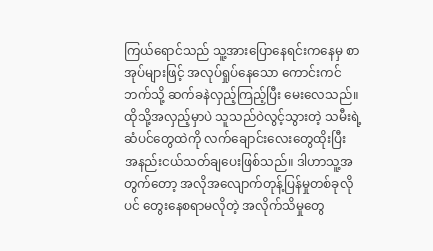ကြယ်ရောင်သည် သူ့အားပြောနေရင်းကနေမှ စာအုပ်များဖြင့် အလုပ်ရှုပ်နေသော ကောင်းကင်ဘက်သို့ ဆက်ခနဲလှည့်ကြည့်ပြီး မေးလေသည်။ ထိုသို့အလှည့်မှာပဲ သူသည်ဝဲလွင့်သွားတဲ့ သမီးရဲ့ဆံပင်တွေထဲကို လက်ချောင်းလေးတွေထိုးပြီး အနည်းငယ်သတ်ချပေးဖြစ်သည်။ ဒါဟာသူ့အတွက်တော့ အလိုအလျောက်တုန့်ပြန်မှုတစ်ခုလိုပင် တွေးနေစရာမလိုတဲ့ အလိုက်သိမှုတွေ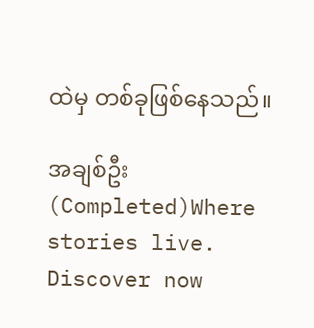ထဲမှ တစ်ခုဖြစ်နေသည်။

အချစ်ဦး (Completed)Where stories live. Discover now